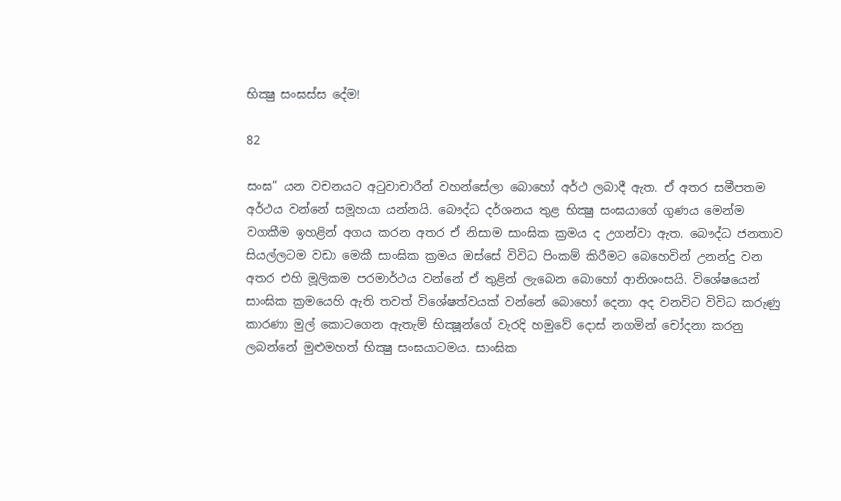භික්‍ෂු සංඝස්ස දේම!

82

සංඝ” යන වචනයට අටුවාචාරීන් වහන්සේලා බොහෝ අර්ථ ලබාදී ඇත. ඒ අතර සමීපතම අර්ථය වන්නේ සමූහයා යන්නයි. බෞද්ධ දර්ශනය තුළ භික්‍ෂු සංඝයාගේ ගුණය මෙන්ම වගකීම ඉහළින් අගය කරන අතර ඒ නිසාම සාංඝික ක්‍රමය ද උගන්වා ඇත. බෞද්ධ ජනතාව සියල්ලටම වඩා මෙකී සාංඝික ක්‍රමය ඔස්සේ විවිධ පිංකම් කිරීමට බෙහෙවින් උනන්දු වන අතර එහි මූලිකම පරමාර්ථය වන්නේ ඒ තුළින් ලැබෙන බොහෝ ආනිශංසයි. විශේෂයෙන් සාංඝික ක්‍රමයෙහි ඇති තවත් විශේෂත්වයක් වන්නේ බොහෝ දෙනා අද වනවිට විවිධ කරුණු කාරණා මුල් කොටගෙන ඇතැම් භික්‍ෂූන්ගේ වැරදි හමුවේ දොස් නගමින් චෝදනා කරනු ලබන්නේ මුළුමහත් භික්‍ෂු සංඝයාටමය. සාංඝික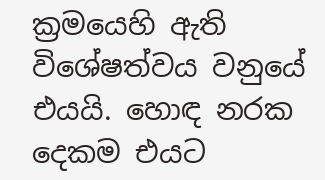ක්‍රමයෙහි ඇති විශේෂත්වය වනුයේ එයයි. හොඳ නරක දෙකම එයට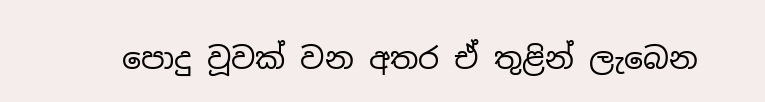පොදු වූවක් වන අතර ඒ තුළින් ලැබෙන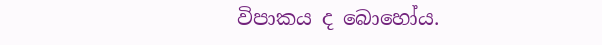විපාකය ද බොහෝය.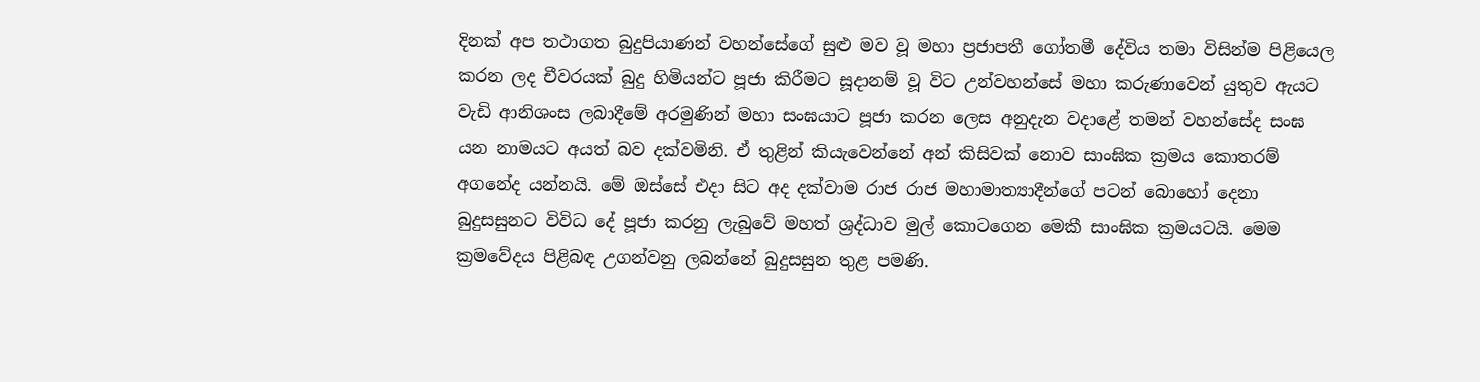දිනක් අප තථාගත බුදුපියාණන් වහන්සේගේ සුළු මව වූ මහා ප්‍රජාපතී ගෝතමී දේවිය තමා විසින්ම පිළියෙල කරන ලද චීවරයක් බුදු හිමියන්ට පූජා කිරීමට සූදානම් වූ විට උන්වහන්සේ මහා කරුණාවෙන් යුතුව ඇයට වැඩි ආනිශංස ලබාදීමේ අරමුණින් මහා සංඝයාට පූජා කරන ලෙස අනුදැන වදාළේ තමන් වහන්සේද සංඝ යන නාමයට අයත් බව දක්වමිනි. ඒ තුළින් කියැවෙන්නේ අන් කිසිවක් නොව සාංඝික ක්‍රමය කොතරම් අගනේද යන්නයි. මේ ඔස්සේ එදා සිට අද දක්වාම රාජ රාජ මහාමාත්‍යාදීන්ගේ පටන් බොහෝ දෙනා බුදුසසුනට විවිධ දේ පූජා කරනු ලැබුවේ මහත් ශ්‍රද්ධාව මුල් කොටගෙන මෙකී සාංඝික ක්‍රමයටයි. මෙම ක්‍රමවේදය පිළිබඳ උගන්වනු ලබන්නේ බුදුසසුන තුළ පමණි.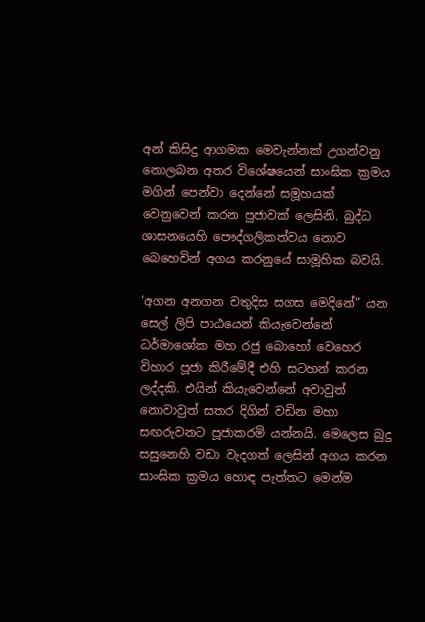අන් කිසිදු ආගමක මෙවැන්නක් උගන්වනු නොලබන අතර විශේෂයෙන් සාංඝික ක්‍රමය මගින් පෙන්වා දෙන්නේ සමූහයක් වෙනුවෙන් කරන පුජාවක් ලෙසිනි. බුද්ධ ශාසනයෙහි පෞද්ගලිකත්වය නොව බෙහෙවින් අගය කරනුයේ සාමූහික බවයි.

‘අගන අනගන චතුදිස සගස මෙදිනේ” යන සෙල් ලිපි පාඨයෙන් කියැවෙන්නේ ධර්මාශෝක මහ රජු බොහෝ වෙහෙර විහාර පූජා කිරීමේදී එහි සටහන් කරන ලද්දකි. එයින් කියැවෙන්නේ අවාවුත් නොවාවුත් සතර දිගින් වඩින මහා සඟරුවනට පූජාකරමි යන්නයි. මෙලෙස බුදු සසුනෙහි වඩා වැදගත් ලෙසින් අගය කරන සාංඝික ක්‍රමය හොඳ පැත්තට මෙන්ම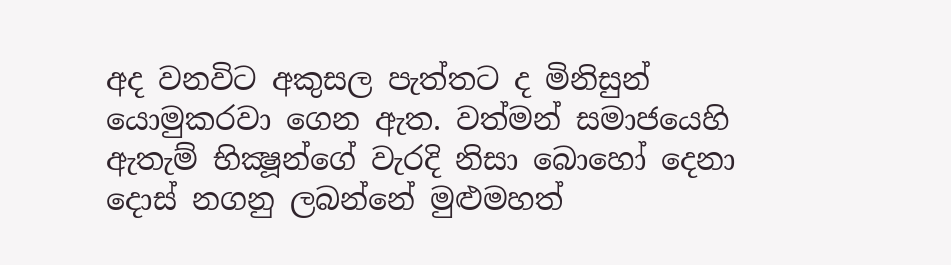අද වනවිට අකුසල පැත්තට ද මිනිසුන් යොමුකරවා ගෙන ඇත. වත්මන් සමාජයෙහි ඇතැම් භික්‍ෂූන්ගේ වැරදි නිසා බොහෝ දෙනා දොස් නගනු ලබන්නේ මුළුමහත්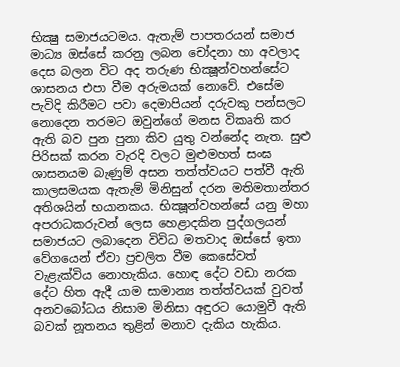භික්‍ෂු සමාජයටමය. ඇතැම් පාපතරයන් සමාජ මාධ්‍ය ඔස්සේ කරනු ලබන චෝදනා හා අවලාද දෙස බලන විට අද තරුණ භික්‍ෂූන්වහන්සේට ශාසනය එපා වීම අරුමයක් නොවේ. එසේම පැවිදි කිරීමට පවා දෙමාපියන් දරුවකු පන්සලට නොදෙන තරමට ඔවුන්ගේ මනස විකෘති කර ඇති බව පුන පුනා කිව යුතු වන්නේද නැත. සුළු පිරිසක් කරන වැරදි වලට මුළුමහත් සංඝ ශාසනයම බැණුම් අසන තත්ත්වයට පත්වී ඇති කාලසමයක ඇතැම් මිනිසුන් දරන මතිමතාන්තර අතිශයින් භයානකය. භික්‍ෂූන්වහන්සේ යනු මහා අපරාධකරුවන් ලෙස හෙළාදකින පුද්ගලයන් සමාජයට ලබාදෙන විවිධ මතවාද ඔස්සේ ඉතා වේගයෙන් ඒවා ප්‍රචලිත වීම කෙසේවත් වැළැක්විය නොහැකිය. හොඳ දේට වඩා නරක දේට හිත ඇදී යාම සාමාන්‍ය තත්ත්වයක් වුවත් අනවබෝධය නිසාම මිනිසා අඳුරට යොමුවී ඇති බවක් නූතනය තුළින් මනාව දැකිය හැකිය.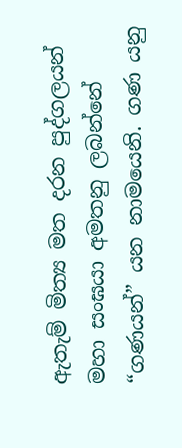ඇතැම් මිත්‍ය මත දරන පුද්ගලයන් මහා සංඝයා අමතනු ලබන්නේ “ගණයන්” යන නාමයෙනි. ගණ යනු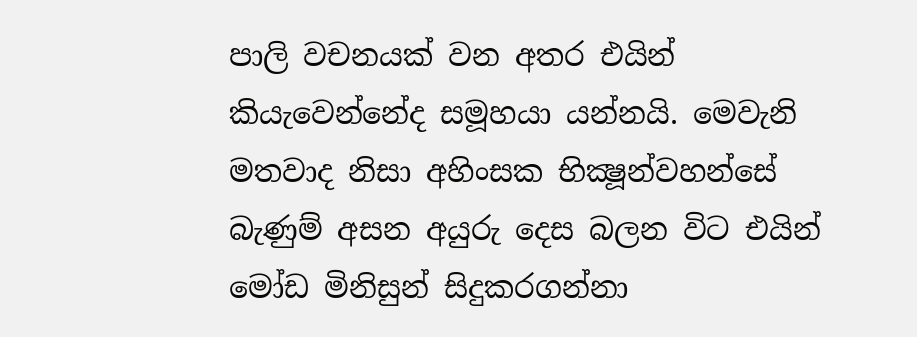පාලි වචනයක් වන අතර එයින් කියැවෙන්නේද සමූහයා යන්නයි. මෙවැනි මතවාද නිසා අහිංසක භික්‍ෂූන්වහන්සේ බැණුම් අසන අයුරු දෙස බලන විට එයින් මෝඩ මිනිසුන් සිදුකරගන්නා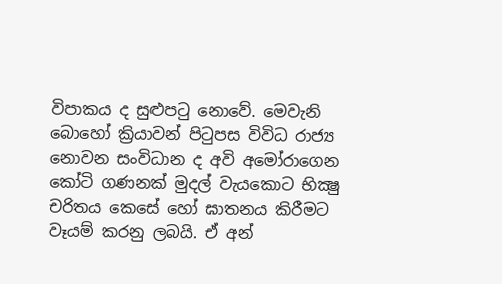විපාකය ද සුළුපටු නොවේ. මෙවැනි බොහෝ ක්‍රියාවන් පිටුපස විවිධ රාජ්‍ය නොවන සංවිධාන ද අවි අමෝරාගෙන කෝටි ගණනක් මුදල් වැයකොට භික්‍ෂු චරිතය කෙසේ හෝ ඝාතනය කිරීමට වෑයම් කරනු ලබයි. ඒ අන්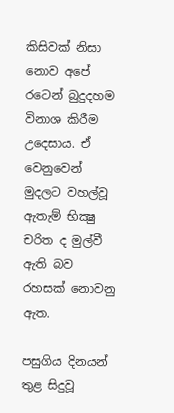කිසිවක් නිසා නොව අපේ රටෙන් බුදුදහම විනාශ කිරීම උදෙසාය. ඒ වෙනුවෙන් මුදලට වහල්වූ ඇතැම් භික්‍ෂු චරිත ද මුල්වී ඇති බව රහසක් නොවනු ඇත.

පසුගිය දිනයන් තුළ සිදුවූ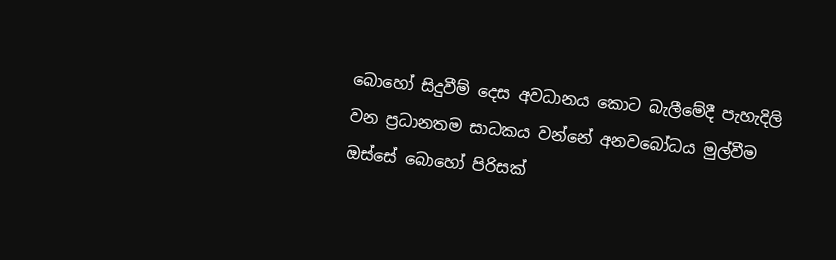බොහෝ සිදුවීම් දෙස අවධානය කොට බැලීමේදී පැහැදිලි වන ප්‍රධානතම සාධකය වන්නේ අනවබෝධය මුල්වීම ඔස්සේ බොහෝ පිරිසක්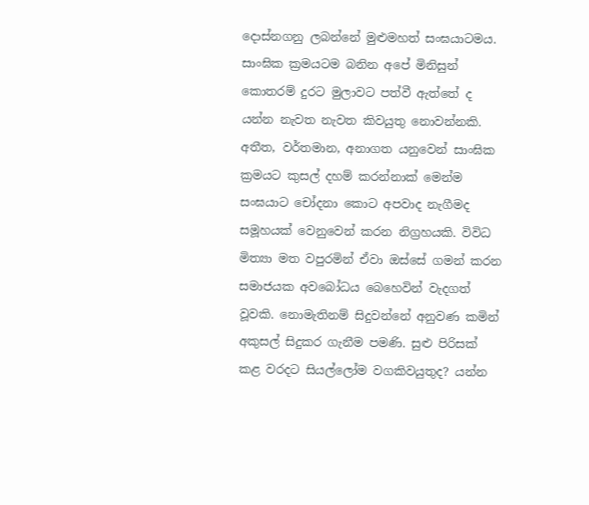දොස්නගනු ලබන්නේ මුළුමහත් සංඝයාටමය. සාංඝික ක්‍රමයටම බනින අපේ මිනිසුන් කොතරම් දුරට මුලාවට පත්වී ඇත්තේ ද යන්න නැවත නැවත කිවයුතු නොවන්නකි. අතීත, වර්තමාන, අනාගත යනුවෙන් සාංඝික ක්‍රමයට කුසල් දහම් කරන්නාක් මෙන්ම සංඝයාට චෝදනා කොට අපවාද නැගීමද සමූහයක් වෙනුවෙන් කරන නිග්‍රහයකි. විවිධ මිත්‍යා මත වපුරමින් ඒවා ඔස්සේ ගමන් කරන සමාජයක අවබෝධය බෙහෙවින් වැදගත් වූවකි. නොමැතිනම් සිදුවන්නේ අනුවණ කමින් අකුසල් සිදුකර ගැනීම පමණි. සුළු පිරිසක් කළ වරදට සියල්ලෝම වගකිවයුතුද? යන්න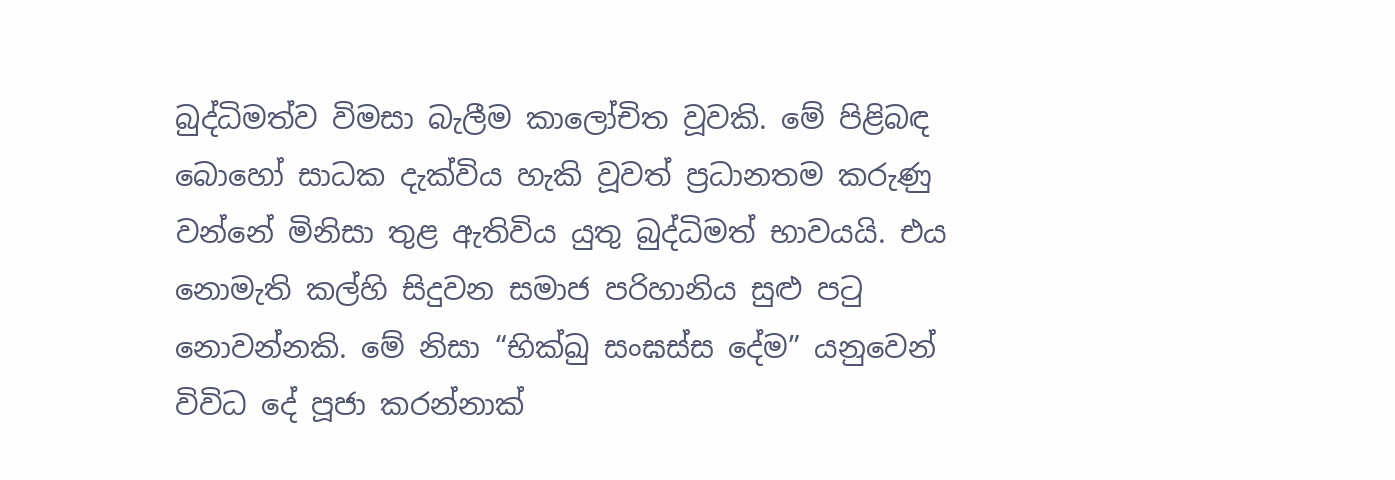බුද්ධිමත්ව විමසා බැලීම කාලෝචිත වූවකි. මේ පිළිබඳ බොහෝ සාධක දැක්විය හැකි වූවත් ප්‍රධානතම කරුණු වන්නේ මිනිසා තුළ ඇතිවිය යුතු බුද්ධිමත් භාවයයි. එය නොමැති කල්හි සිදුවන සමාජ පරිහානිය සුළු පටු නොවන්නකි. මේ නිසා “භික්‍ඛු සංඝස්ස දේම” යනුවෙන් විවිධ දේ පූජා කරන්නාක්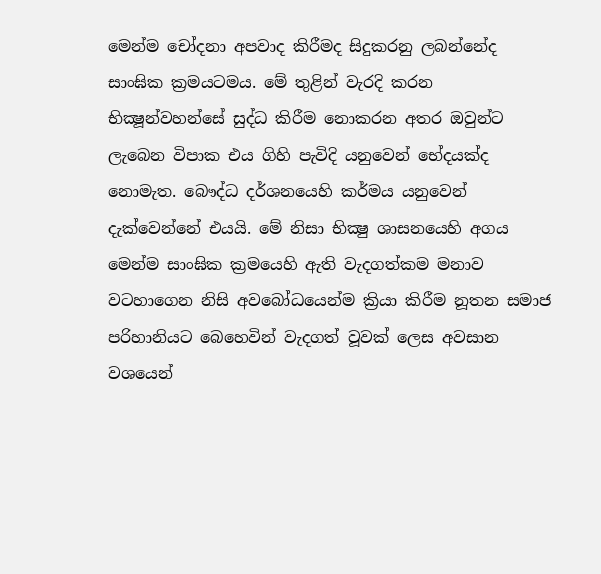මෙන්ම චෝදනා අපවාද කිරීමද සිදුකරනු ලබන්නේද සාංඝික ක්‍රමයටමය. මේ තුළින් වැරදි කරන භික්‍ෂූන්වහන්සේ සුද්ධ කිරීම නොකරන අතර ඔවුන්ට ලැබෙන විපාක එය ගිහි පැවිදි යනුවෙන් භේදයක්ද නොමැත. බෞද්ධ දර්ශනයෙහි කර්මය යනුවෙන් දැක්වෙන්නේ එයයි. මේ නිසා භික්‍ෂු ශාසනයෙහි අගය මෙන්ම සාංඝික ක්‍රමයෙහි ඇති වැදගත්කම මනාව වටහාගෙන නිසි අවබෝධයෙන්ම ක්‍රියා කිරීම නූතන සමාජ පරිහානියට බෙහෙවින් වැදගත් වූවක් ලෙස අවසාන වශයෙන්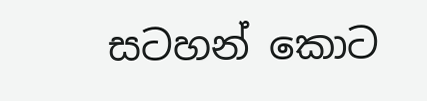සටහන් කොට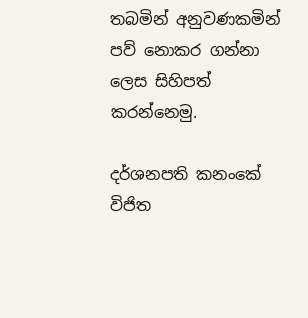තබමින් අනුවණකමින් පව් නොකර ගන්නා ලෙස සිහිපත් කරන්නෙමු.

දර්ශනපති කනංකේ විජිත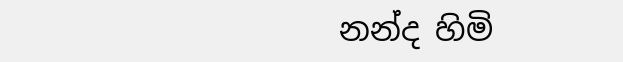නන්ද හිමි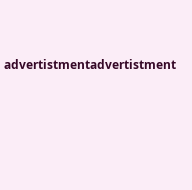advertistmentadvertistment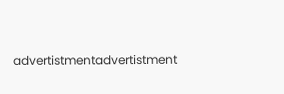advertistmentadvertistment